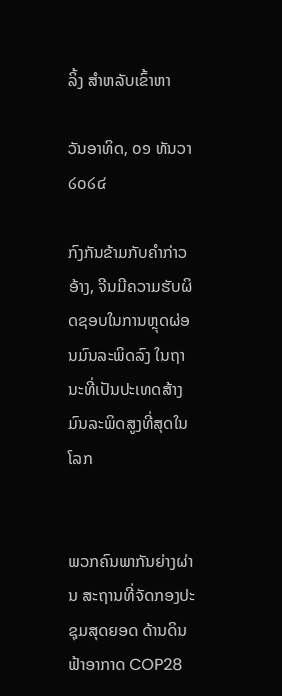ລິ້ງ ສຳຫລັບເຂົ້າຫາ

ວັນອາທິດ, ໐໑ ທັນວາ ໒໐໒໔

ກົງກັນຂ້າມກັບຄໍາກ່າວອ້າງ, ຈີນມີຄວາມຮັບຜິດຊອບໃນການຫຼຸດຜ່ອນມົນລະພິດລົງ ໃນຖານະທີ່ເປັນປະເທດສ້າງມົນລະພິດສູງທີ່ສຸດໃນໂລກ


ພວກຄົນພາກັນຍ່າງຜ່ານ ສະຖານທີ່ຈັດກອງປະຊຸມສຸດຍອດ ດ້ານດິນຟ້າອາກາດ COP28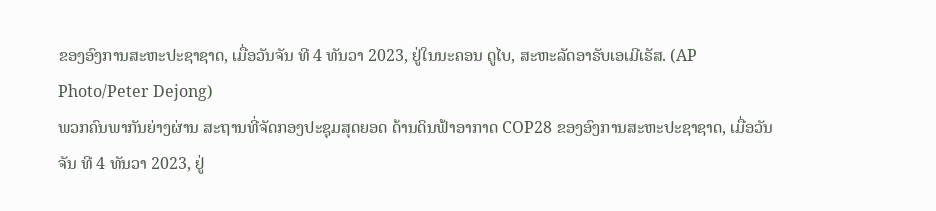ຂອງອົງການສະຫະປະຊາຊາດ, ເມື່ອວັນຈັນ ທີ 4 ທັນວາ 2023, ຢູ່ໃນນະຄອນ ດູໄບ, ສະຫະລັດອາຣັບເອເມີເຣັສ. (AP Photo/Peter Dejong)
ພວກຄົນພາກັນຍ່າງຜ່ານ ສະຖານທີ່ຈັດກອງປະຊຸມສຸດຍອດ ດ້ານດິນຟ້າອາກາດ COP28 ຂອງອົງການສະຫະປະຊາຊາດ, ເມື່ອວັນຈັນ ທີ 4 ທັນວາ 2023, ຢູ່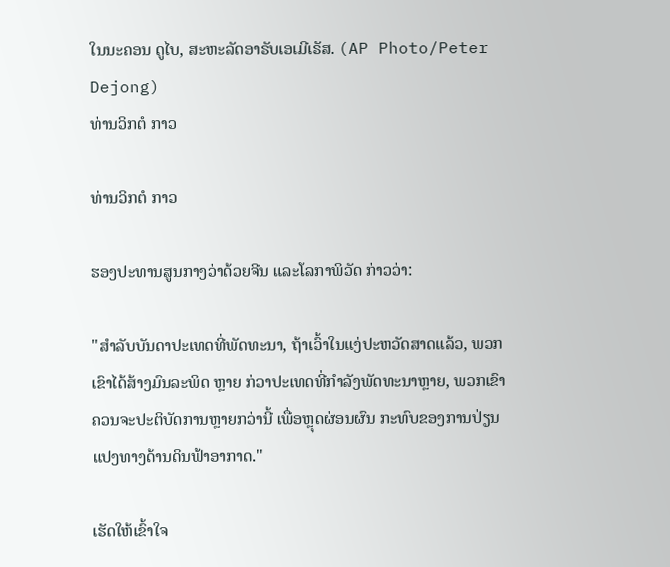ໃນນະຄອນ ດູໄບ, ສະຫະລັດອາຣັບເອເມີເຣັສ. (AP Photo/Peter Dejong)
ທ່ານວິກຕໍ ກາວ

ທ່ານວິກຕໍ ກາວ

ຮອງປະທານສູນກາງວ່າດ້ວຍຈີນ ແລະໂລກາພິວັດ ກ່າວວ່າ:

"ສໍາລັບບັນດາປະເທດທີ່ພັດທະນາ, ຖ້າເວົ້າໃນແງ່ປະຫວັດສາດແລ້ວ, ພວກເຂົາໄດ້ສ້າງມົນລະພິດ ຫຼາຍ ກ່ວາປະເທດທີ່ກໍາລັງພັດທະນາຫຼາຍ, ພວກເຂົາຄວນຈະປະຕິບັດການຫຼາຍກວ່ານີ້ ເພື່ອຫຼຸດຜ່ອນຜົນ ກະທົບຂອງການປ່ຽນແປງທາງດ້ານດິນຟ້າອາກາດ."

ເຮັດໃຫ້ເຂົ້າໃຈ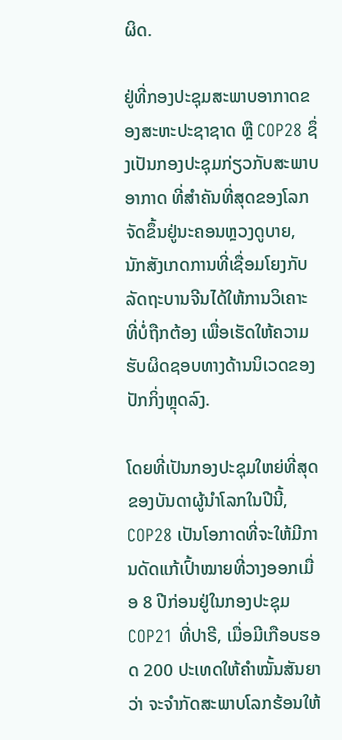ຜິດ.

ຢູ່ທີ່ກອງປະຊຸມສະພາບອາກາດຂອງສະຫະປະຊາຊາດ ຫຼື COP28 ຊຶ່ງເປັນກອງປະຊຸມກ່ຽວກັບສະພາບອາກາດ ທີ່ສໍາຄັນທີ່ສຸດຂອງໂລກຈັດຂຶ້ນຢູ່ນະຄອນຫຼວງດູບາຍ, ນັກສັງເກດການທີ່ເຊື່ອມໂຍງກັບລັດຖະບານຈີນໄດ້ໃຫ້ການວິເຄາະທີ່ບໍ່ຖືກຕ້ອງ ເພື່ອເຮັດໃຫ້ຄວາມຮັບຜິດຊອບທາງດ້ານນິເວດຂອງປັກກິ່ງຫຼຸດລົງ.

ໂດຍທີ່ເປັນກອງປະຊຸມໃຫຍ່ທີ່ສຸດຂອງບັນດາຜູ້ນຳໂລກໃນປີນີ້, COP28 ເປັນໂອກາດທີ່ຈະໃຫ້ມີການດັດແກ້ເປົ້າໝາຍທີ່ວາງອອກເມື່ອ 8 ປີກ່ອນຢູ່ໃນກອງປະຊຸມ COP21 ທີ່ປາຣີ, ເມື່ອມີເກືອບຮອດ 200 ປະເທດໃຫ້ຄຳໝັ້ນສັນຍາວ່າ ຈະຈຳກັດສະພາບໂລກຮ້ອນໃຫ້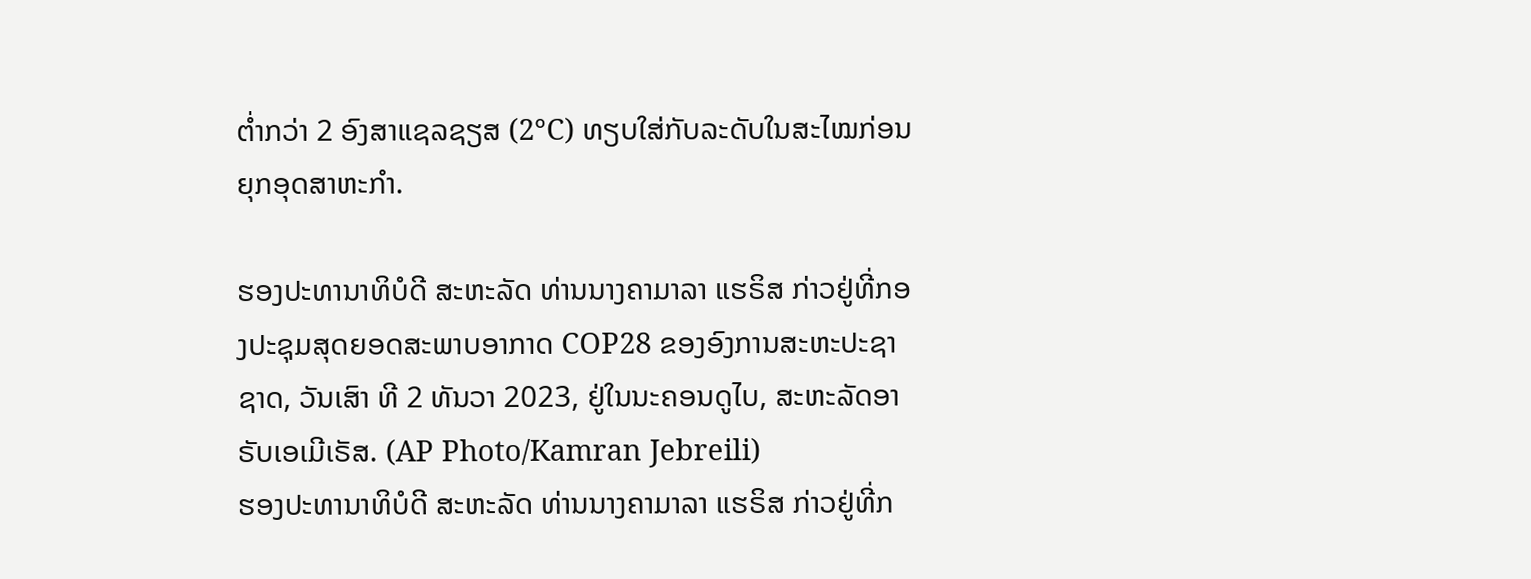ຕ່ຳກວ່າ 2 ອົງສາແຊລຊຽສ (2°C) ທຽບໃສ່ກັບລະດັບໃນສະໄໝກ່ອນຍຸກອຸດສາຫະກຳ.

ຮອງປະທານາທິບໍດີ ສະຫະລັດ ທ່ານນາງຄາມາລາ ແຮຣິສ ກ່າວຢູ່ທີ່ກອງປະຊຸມສຸດຍອດສະພາບອາກາດ COP28 ຂອງອົງການສະຫະປະຊາຊາດ, ວັນເສົາ ທີ 2 ທັນວາ 2023, ຢູ່ໃນນະຄອນດູໄບ, ສະຫະລັດອາຣັບເອເມີເຣັສ. (AP Photo/Kamran Jebreili)
ຮອງປະທານາທິບໍດີ ສະຫະລັດ ທ່ານນາງຄາມາລາ ແຮຣິສ ກ່າວຢູ່ທີ່ກ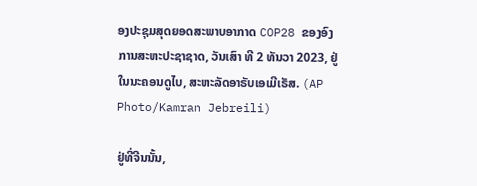ອງປະຊຸມສຸດຍອດສະພາບອາກາດ COP28 ຂອງອົງການສະຫະປະຊາຊາດ, ວັນເສົາ ທີ 2 ທັນວາ 2023, ຢູ່ໃນນະຄອນດູໄບ, ສະຫະລັດອາຣັບເອເມີເຣັສ. (AP Photo/Kamran Jebreili)

ຢູ່ທີ່ຈີນນັ້ນ,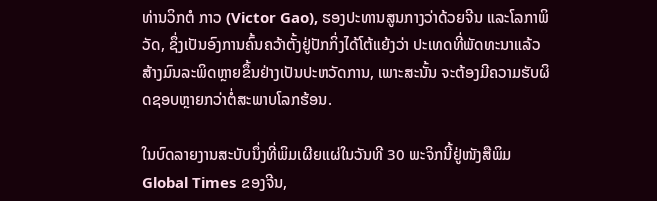ທ່ານວິກຕໍ ກາວ (Victor Gao), ຮອງປະທານສູນກາງວ່າດ້ວຍຈີນ ແລະໂລກາພິວັດ, ຊຶ່ງເປັນອົງການຄົ້ນຄວ້າຕັ້ງຢູ່ປັກກິ່ງໄດ້ໂຕ້ແຍ້ງວ່າ ປະເທດທີ່ພັດທະນາແລ້ວສ້າງມົນລະພິດຫຼາຍຂຶ້ນຢ່າງເປັນປະຫວັດການ, ເພາະສະນັ້ນ ຈະຕ້ອງມີຄວາມຮັບຜິດຊອບຫຼາຍກວ່າຕໍ່ສະພາບໂລກຮ້ອນ.

ໃນບົດລາຍງານສະບັບນຶ່ງທີ່ພິມເຜີຍແຜ່ໃນວັນທີ 30 ພະຈິກນີ້ຢູ່ໜັງສືພິມ Global Times ຂອງຈີນ,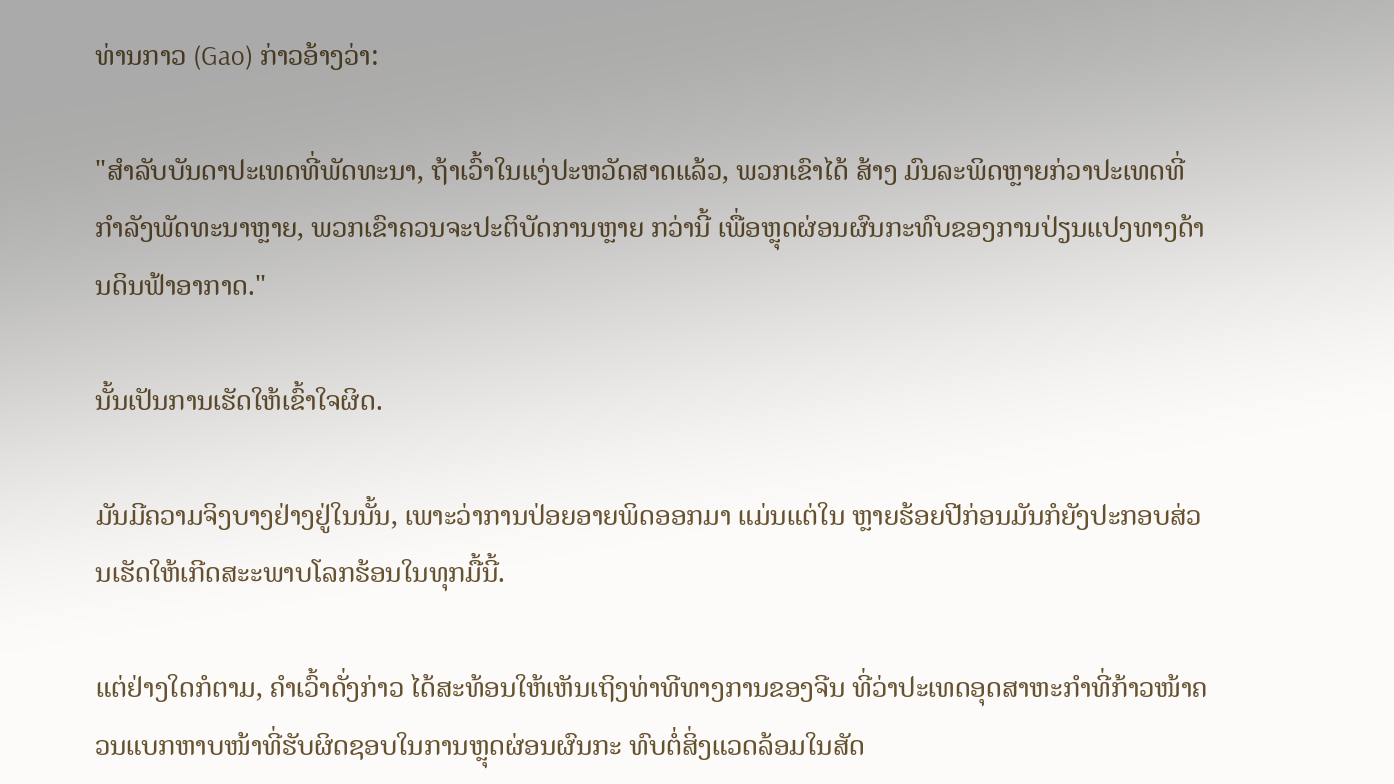ທ່ານກາວ (Gao) ກ່າວອ້າງວ່າ:

"ສໍາລັບບັນດາປະເທດທີ່ພັດທະນາ, ຖ້າເວົ້າໃນແງ່ປະຫວັດສາດແລ້ວ, ພວກເຂົາໄດ້ ສ້າງ ມົນລະພິດຫຼາຍກ່ວາປະເທດທີ່ກໍາລັງພັດທະນາຫຼາຍ, ພວກເຂົາຄວນຈະປະຕິບັດການຫຼາຍ ກວ່ານີ້ ເພື່ອຫຼຸດຜ່ອນຜົນກະທົບຂອງການປ່ຽນແປງທາງດ້ານດິນຟ້າອາກາດ."

ນັ້ນເປັນການເຮັດໃຫ້ເຂົ້າໃຈຜິດ.

ມັນມີຄວາມຈິງບາງຢ່າງຢູ່ໃນນັ້ນ, ເພາະວ່າການປ່ອຍອາຍພິດອອກມາ ແມ່ນແຕ່ໃນ ຫຼາຍຮ້ອຍປີກ່ອນມັນກໍຍັງປະກອບສ່ວນເຮັດໃຫ້ເກີດສະະພາບໂລກຮ້ອນໃນທຸກມື້ນີ້.

ແຕ່ຢ່າງໃດກໍຕາມ, ຄໍາເວົ້າດັ່ງກ່າວ ໄດ້ສະທ້ອນໃຫ້ເຫັນເຖິງທ່າທີທາງການຂອງຈີນ ທີ່ວ່າປະເທດອຸດສາຫະກຳທີ່ກ້າວໜ້າຄວນແບກຫາບໜ້າທີ່ຮັບຜິດຊອບໃນການຫຼຸດຜ່ອນຜົນກະ ທົບຕໍ່ສິ່ງແວດລ້ອມໃນສັດ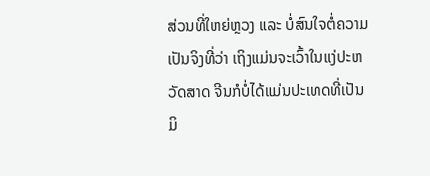ສ່ວນທີ່ໃຫຍ່ຫຼວງ ແລະ ບໍ່ສົນໃຈຕໍ່ຄວາມເປັນຈິງທີ່ວ່າ ເຖິງແມ່ນຈະເວົ້າໃນແງ່ປະຫວັດສາດ ຈີນກໍບໍ່ໄດ້ແມ່ນປະເທດທີ່ເປັນມິ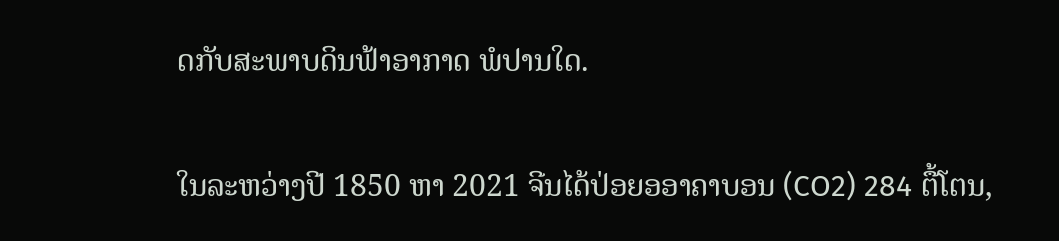ດກັບສະພາບດິນຟ້າອາກາດ ພໍປານໃດ.

ໃນລະຫວ່າງປີ 1850 ຫາ 2021 ຈີນໄດ້ປ່ອຍອອາຄາບອນ (CO2) 284 ຕື້ໂຕນ,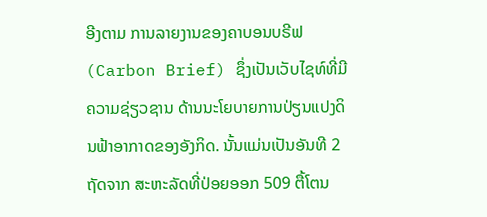ອີງຕາມ ການລາຍງານຂອງຄາບອນບຣີຟ (Carbon Brief) ຊຶ່ງເປັນເວັບໄຊທ໌ທີ່ມີຄວາມຊ່ຽວຊານ ດ້ານນະໂຍບາຍການປ່ຽນແປງດິນຟ້າອາກາດຂອງອັງກິດ. ນັ້ນແມ່ນເປັນອັນທີ 2 ຖັດຈາກ ສະຫະລັດທີ່ປ່ອຍອອກ 509 ຕື້ໂຕນ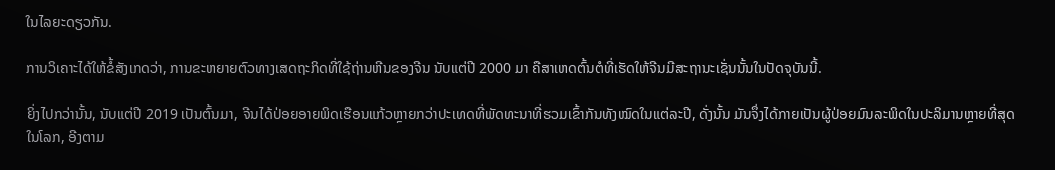ໃນໄລຍະດຽວກັນ.

ການວິເຄາະໄດ້ໃຫ້ຂໍ້ສັງເກດວ່າ, ການຂະຫຍາຍຕົວທາງເສດຖະກິດທີ່ໃຊ້ຖ່ານຫີນຂອງຈີນ ນັບແຕ່ປີ 2000 ມາ ຄືສາເຫດຕົ້ນຕໍທີ່ເຮັດໃຫ້ຈີນມີສະຖານະເຊັ່ນນັ້ນໃນປັດຈຸບັນນີ້.

ຍິ່ງໄປກວ່ານັ້ນ, ນັບແຕ່ປີ 2019 ເປັນຕົ້ນມາ, ຈີນໄດ້ປ່ອຍອາຍພິດເຮືອນແກ້ວຫຼາຍກວ່າປະເທດທີ່ພັດທະນາທີ່ຮວມເຂົ້າກັນທັງໝົດໃນແຕ່ລະປີ, ດັ່ງນັ້ນ ມັນຈຶ່ງໄດ້ກາຍເປັນຜູ້ປ່ອຍມົນລະພິດໃນປະລິມານຫຼາຍທີ່ສຸດໃນໂລກ, ອີງຕາມ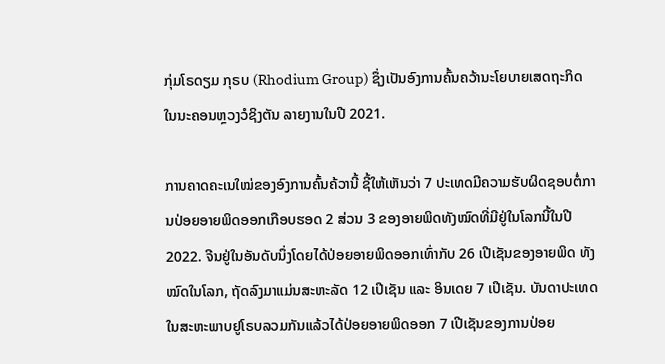ກຸ່ມໂຣດຽມ ກຸຣບ (Rhodium Group) ຊຶ່ງເປັນອົງການຄົ້ນຄວ້ານະໂຍບາຍເສດຖະກິດໃນນະຄອນຫຼວງວໍຊິງຕັນ ລາຍງານໃນປີ 2021.

ການຄາດຄະເນໃໝ່ຂອງອົງການຄົ້ນຄ້ວານີ້ ຊີ້ໃຫ້ເຫັນວ່າ 7 ປະເທດມີຄວາມຮັບຜິດຊອບຕໍ່ການປ່ອຍອາຍພິດອອກເກືອບຮອດ 2 ສ່ວນ 3 ຂອງອາຍພິດທັງໝົດທີ່ມີຢູ່ໃນໂລກນີ້ໃນປີ 2022. ຈີນຢູ່ໃນອັນດັບນຶ່ງໂດຍໄດ້ປ່ອຍອາຍພິດອອກເທົ່າກັບ 26 ເປີເຊັນຂອງອາຍພິດ ທັງໝົດໃນໂລກ, ຖັດລົງມາແມ່ນສະຫະລັດ 12 ເປີເຊັນ ແລະ ອິນເດຍ 7 ເປີເຊັນ. ບັນດາປະເທດໃນສະຫະພາບຢູໂຣບລວມກັນແລ້ວໄດ້ປ່ອຍອາຍພິດອອກ 7 ເປີເຊັນຂອງການປ່ອຍ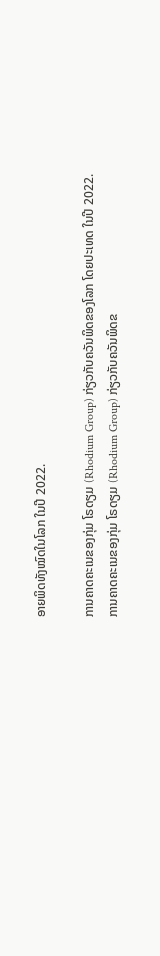ອາຍພິດທັງໝົດໃນໂລກ ໃນປີ 2022.

ການຄາດຄະເນຂອງກຸ່ມ ໂຣດຽມ (Rhodium Group) ກ່ຽວກັບຄວັນພິດຂອງໂລກ ໂດຍປະເທດ ໃນປີ 2022.
ການຄາດຄະເນຂອງກຸ່ມ ໂຣດຽມ (Rhodium Group) ກ່ຽວກັບຄວັນພິດຂ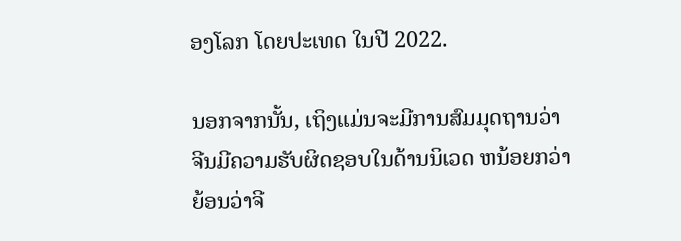ອງໂລກ ໂດຍປະເທດ ໃນປີ 2022.

ນອກຈາກນັ້ນ, ເຖິງແມ່ນຈະມີການສົມມຸດຖານວ່າ ຈີນມີຄວາມຮັບຜິດຊອບໃນດ້ານນິເວດ ຫນ້ອຍກວ່າ ຍ້ອນວ່າຈີ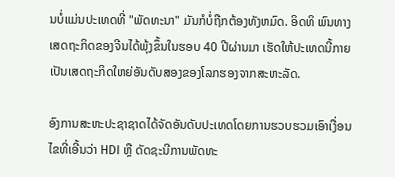ນບໍ່ແມ່ນປະເທດທີ່ "ພັດທະນາ" ມັນກໍບໍ່ຖືກຕ້ອງທັງຫມົດ. ອິດທິ ພົນທາງເສດຖະກິດຂອງຈີນໄດ້ພຸ້ງຂຶ້ນໃນຮອບ 40 ປີຜ່ານມາ ເຮັດໃຫ້ປະເທດນີ້ກາຍເປັນເສດຖະກິດໃຫຍ່ອັນດັບສອງຂອງໂລກຮອງຈາກສະຫະລັດ.

ອົງການສະຫະປະຊາຊາດໄດ້ຈັດອັນດັບປະເທດໂດຍການຮວບຮວມເອົາເງື່ອນໄຂທີ່ເອີ້ນວ່າ HDI ຫຼື ດັດຊະນີການພັດທະ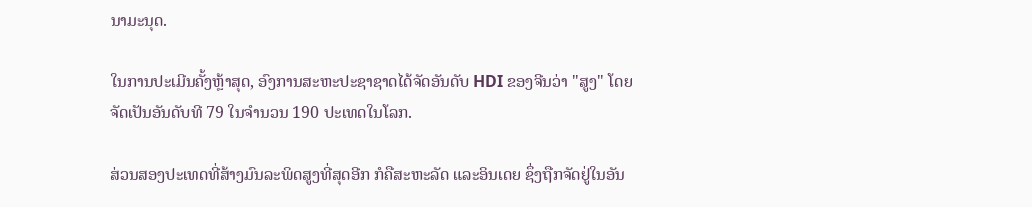ນາມະນຸດ.

ໃນການປະເມີນຄັ້ງຫຼ້າສຸດ, ອົງການສະຫະປະຊາຊາດໄດ້ຈັດອັນດັບ HDI ຂອງຈີນວ່າ "ສູງ" ໂດຍຈັດເປັນອັນດັບທີ 79 ໃນຈຳນວນ 190 ປະເທດໃນໂລກ.

ສ່ວນສອງປະເທດທີ່ສ້າງມົນລະພິດສູງທີ່ສຸດອີກ ກໍຄືສະຫະລັດ ແລະອິນເດຍ ຊຶ່ງຖືກຈັດຢູ່ໃນອັນ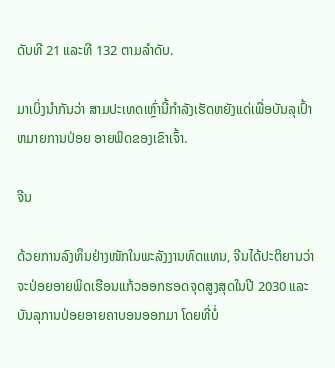ດັບທີ 21 ແລະທີ 132 ຕາມລຳດັບ.

ມາເບິ່ງນໍາກັນວ່າ ສາມປະເທດເຫຼົ່ານີ້ກໍາລັງເຮັດຫຍັງແດ່ເພື່ອບັນລຸເປົ້າຫມາຍການປ່ອຍ ອາຍພິດຂອງເຂົາເຈົ້າ.

ຈີນ

ດ້ວຍການລົງທຶນຢ່າງໜັກໃນພະລັງງານທົດແທນ, ຈີນໄດ້ປະຕິຍານວ່າ ຈະປ່ອຍອາຍພິດເຮືອນແກ້ວອອກຮອດຈຸດສູງສຸດໃນປີ 2030 ແລະບັນລຸການປ່ອຍອາຍຄາບອນອອກມາ ໂດຍທີ່ບໍ່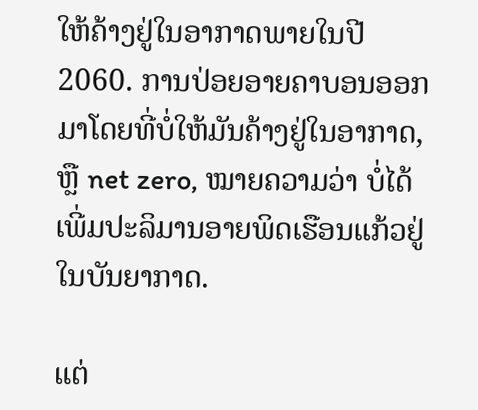ໃຫ້ຄ້າງຢູ່ໃນອາກາດພາຍໃນປີ 2060. ການປ່ອຍອາຍຄາບອນອອກມາໂດຍທີ່ບໍ່ໃຫ້ມັນຄ້າງຢູ່ໃນອາກາດ, ຫຼື net zero, ໝາຍຄວາມວ່າ ບໍ່ໄດ້ເພີ່ມປະລິມານອາຍພິດເຮືອນແກ້ວຢູ່ໃນບັນຍາກາດ.

ແຕ່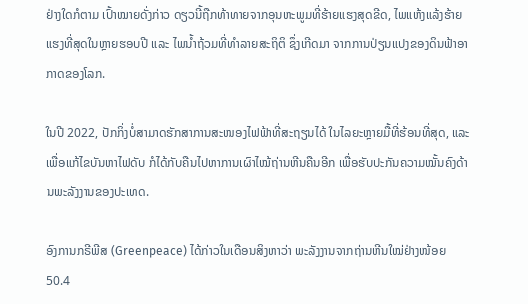ຢ່າງໃດກໍຕາມ ເປົ້າໝາຍດັ່ງກ່າວ ດຽວນີ້ຖືກທ້າທາຍຈາກອຸນຫະພູມທີ່ຮ້າຍແຮງສຸດຂີດ, ໄພແຫ້ງແລ້ງຮ້າຍແຮງທີ່ສຸດໃນຫຼາຍຮອບປີ ແລະ ໄພນ້ຳຖ້ວມທີ່ທໍາລາຍສະຖິຕິ ຊຶ່ງເກີດມາ ຈາກການປ່ຽນແປງຂອງດິນຟ້າອາກາດຂອງໂລກ.

ໃນປີ 2022, ປັກກິ່ງບໍ່ສາມາດຮັກສາການສະໜອງໄຟຟ້າທີ່ສະຖຽນໄດ້ ໃນໄລຍະຫຼາຍມື້ທີ່ຮ້ອນທີ່ສຸດ, ແລະ ເພື່ອແກ້ໄຂບັນຫາໄຟດັບ ກໍໄດ້ກັບຄືນໄປຫາການເຜົາໄໝ້ຖ່ານຫີນຄືນອີກ ເພື່ອຮັບປະກັນຄວາມໝັ້ນຄົງດ້ານພະລັງງານຂອງປະເທດ.

ອົງການກຣີພີສ (Greenpeace) ໄດ້ກ່າວໃນເດືອນສິງຫາວ່າ ພະລັງງານຈາກຖ່ານຫີນໃໝ່ຢ່າງໜ້ອຍ 50.4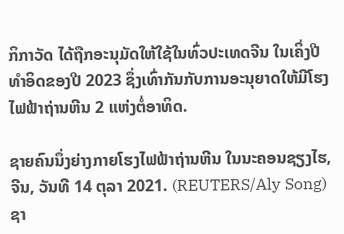ກິກາວັດ ໄດ້ຖືກອະນຸມັດໃຫ້ໃຊ້ໃນທົ່ວປະເທດຈີນ ໃນເຄິ່ງປີທຳອິດຂອງປີ 2023 ຊຶ່ງເທົ່າກັນກັບການອະນຸຍາດໃຫ້ມີໂຮງໄຟຟ້າຖ່ານຫີນ 2 ແຫ່ງຕໍ່ອາທິດ.

ຊາຍຄົນນຶ່ງຍ່າງກາຍໂຮງໄຟຟ້າຖ່ານຫີນ ໃນນະຄອນຊຽງໄຮ, ຈີນ, ວັນທີ 14 ຕຸລາ 2021. (REUTERS/Aly Song)
ຊາ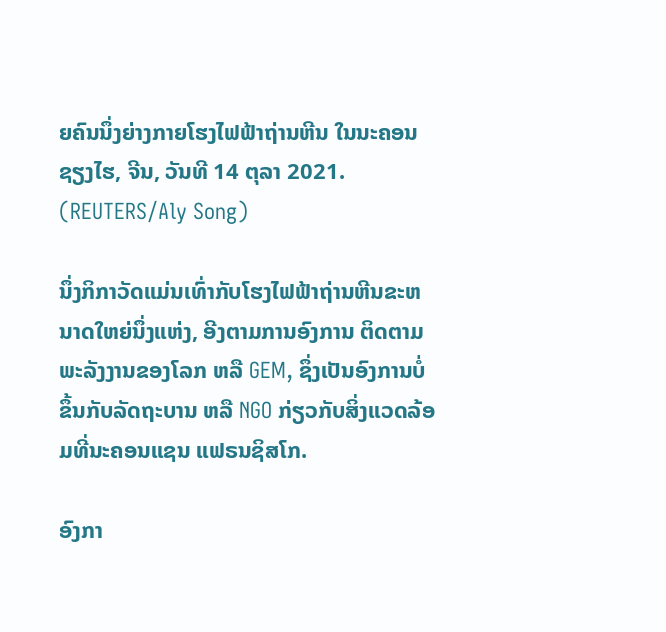ຍຄົນນຶ່ງຍ່າງກາຍໂຮງໄຟຟ້າຖ່ານຫີນ ໃນນະຄອນຊຽງໄຮ, ຈີນ, ວັນທີ 14 ຕຸລາ 2021. (REUTERS/Aly Song)

ນຶ່ງກິກາວັດແມ່ນເທົ່າກັບໂຮງໄຟຟ້າຖ່ານຫີນຂະຫນາດໃຫຍ່ນຶ່ງແຫ່ງ, ອີງຕາມການອົງການ ຕິດຕາມພະລັງງານຂອງໂລກ ຫລື GEM, ຊຶ່ງເປັນອົງການບໍ່ ຂຶ້ນກັບລັດຖະບານ ຫລື NGO ກ່ຽວກັບສິ່ງແວດລ້ອມທີ່ນະຄອນແຊນ ແຟຣນຊິສໂກ.

ອົງກາ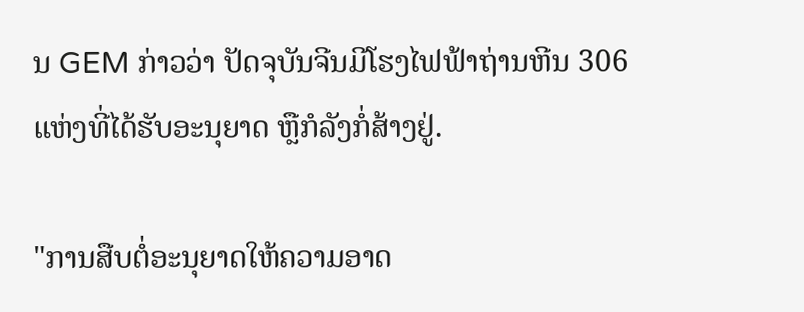ນ GEM ກ່າວວ່າ ປັດຈຸບັນຈີນມີໂຮງໄຟຟ້າຖ່ານຫີນ 306 ແຫ່ງທີ່ໄດ້ຮັບອະນຸຍາດ ຫຼືກໍລັງກໍ່ສ້າງຢູ່.

"ການສືບຕໍ່ອະນຸຍາດໃຫ້ຄວາມອາດ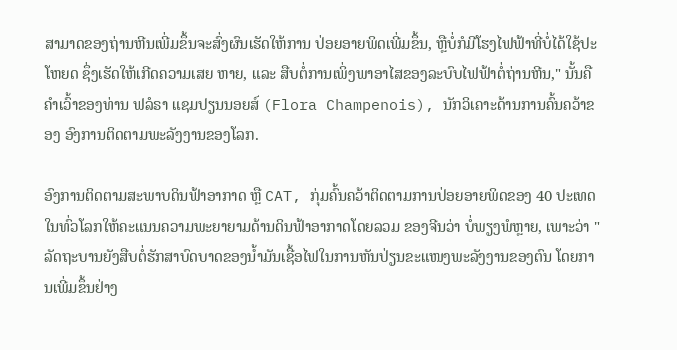ສາມາດຂອງຖ່ານຫີນເພີ່ມຂຶ້ນຈະສົ່ງຜົນເຮັດໃຫ້ການ ປ່ອຍອາຍພິດເພີ່ມຂຶ້ນ, ຫຼືບໍ່ກໍມີໂຮງໄຟຟ້າທີ່ບໍ່ໄດ້ໃຊ້ປະໂຫຍດ ຊຶ່ງເຮັດໃຫ້ເກີດຄວາມເສຍ ຫາຍ, ແລະ ສືບຕໍ່ການເພິ່ງພາອາໄສຂອງລະບົບໄຟຟ້າຕໍ່ຖ່ານຫີນ," ນັ້ນຄືຄໍາເວົ້າຂອງທ່ານ ຟລໍຣາ ແຊມປຽນນອຍສ໌ (Flora Champenois), ນັກວິເຄາະດ້ານການຄົ້ນຄວ້າຂອງ ອົງການຕິດຕາມພະລັງງານຂອງໂລກ.

ອົງການຕິດຕາມສະພາບດິນຟ້າອາກາດ ຫຼື CAT, ກຸ່ມຄົ້ນຄວ້າຕິດຕາມການປ່ອຍອາຍພິດຂອງ 40 ປະເທດ ໃນທົ່ວໂລກໃຫ້ຄະແນນຄວາມພະຍາຍາມດ້ານດິນຟ້າອາກາດໂດຍລວມ ຂອງຈີນວ່າ ບໍ່ພຽງພໍຫຼາຍ, ເພາະວ່າ "ລັດຖະບານຍັງສືບຕໍ່ຮັກສາບົດບາດຂອງນ້ຳມັນເຊື້ອໄຟໃນການຫັນປ່ຽນຂະແໜງພະລັງງານຂອງຕົນ ໂດຍການເພີ່ມຂຶ້ນຢ່າງ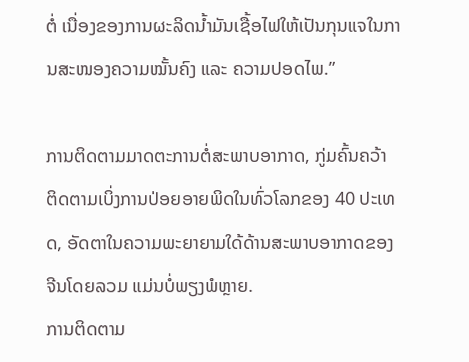ຕໍ່ ເນື່ອງຂອງການຜະລິດນ້ຳມັນເຊື້ອໄຟໃຫ້ເປັນກຸນແຈໃນການສະໜອງຄວາມໝັ້ນຄົງ ແລະ ຄວາມປອດໄພ.”

ການຕິດຕາມມາດຕະການຕໍ່ສະພາບອາກາດ, ກູ່ມຄົ້ນຄວ້າ ຕິດຕາມເບິ່ງການປ່ອຍອາຍພິດໃນທົ່ວໂລກຂອງ 40 ປະເທດ, ອັດຕາໃນຄວາມພະຍາຍາມໃດ້ດ້ານສະພາບອາກາດຂອງຈີນໂດຍລວມ ແມ່ນບໍ່ພຽງພໍຫຼາຍ.
ການຕິດຕາມ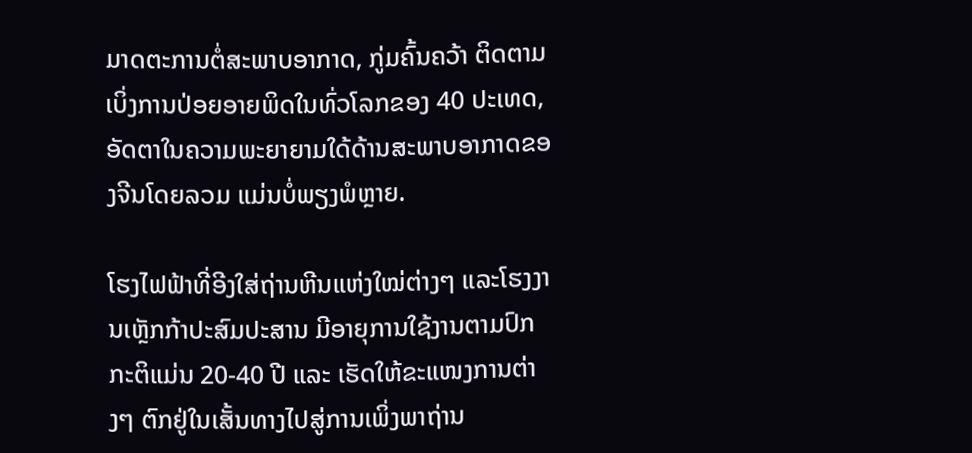ມາດຕະການຕໍ່ສະພາບອາກາດ, ກູ່ມຄົ້ນຄວ້າ ຕິດຕາມເບິ່ງການປ່ອຍອາຍພິດໃນທົ່ວໂລກຂອງ 40 ປະເທດ, ອັດຕາໃນຄວາມພະຍາຍາມໃດ້ດ້ານສະພາບອາກາດຂອງຈີນໂດຍລວມ ແມ່ນບໍ່ພຽງພໍຫຼາຍ.

ໂຮງໄຟຟ້າທີ່ອີງໃສ່ຖ່ານຫີນແຫ່ງໃໝ່ຕ່າງໆ ແລະໂຮງງານເຫຼັກກ້າປະສົມປະສານ ມີອາຍຸການໃຊ້ງານຕາມປົກກະຕິແມ່ນ 20-40 ປີ ແລະ ເຮັດໃຫ້ຂະແໜງການຕ່າງໆ ຕົກຢູ່ໃນເສັ້ນທາງໄປສູ່ການເພິ່ງພາຖ່ານ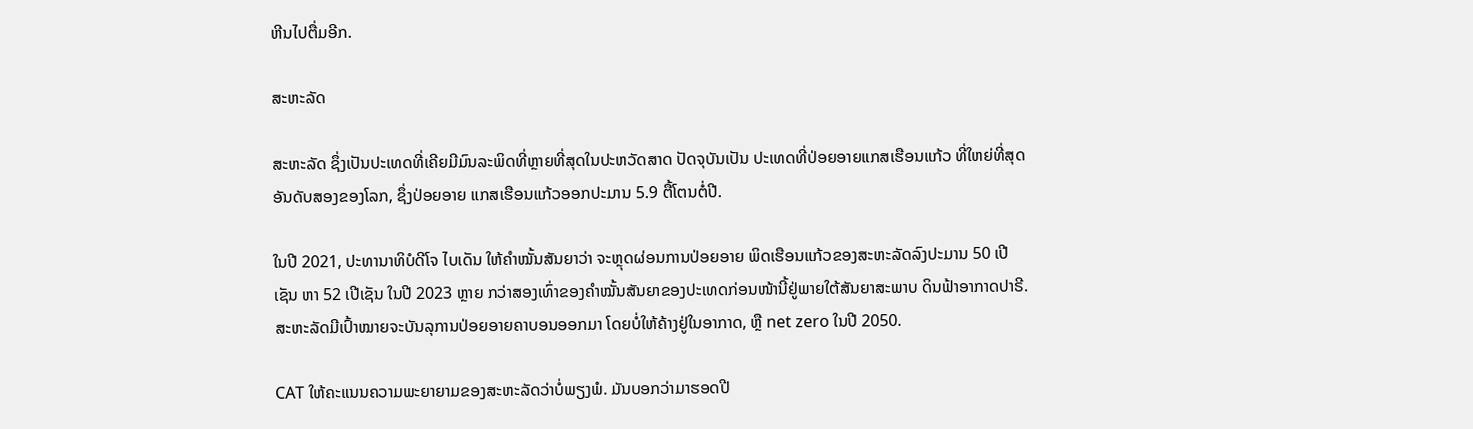ຫີນໄປຕື່ມອີກ.

ສະຫະລັດ

ສະຫະລັດ ຊຶ່ງເປັນປະເທດທີ່ເຄີຍມີມົນລະພິດທີ່ຫຼາຍທີ່ສຸດໃນປະຫວັດສາດ ປັດຈຸບັນເປັນ ປະເທດທີ່ປ່ອຍອາຍແກສເຮືອນແກ້ວ ທີ່ໃຫຍ່ທີ່ສຸດອັນດັບສອງຂອງໂລກ, ຊຶ່ງປ່ອຍອາຍ ແກສເຮືອນແກ້ວອອກປະມານ 5.9 ຕື້ໂຕນຕໍ່ປີ.

ໃນປີ 2021, ປະທານາທິບໍດີໂຈ ໄບເດັນ ໃຫ້ຄຳໝັ້ນສັນຍາວ່າ ຈະຫຼຸດຜ່ອນການປ່ອຍອາຍ ພິດເຮືອນແກ້ວຂອງສະຫະລັດລົງປະມານ 50 ເປີເຊັນ ຫາ 52 ເປີເຊັນ ໃນປີ 2023 ຫຼາຍ ກວ່າສອງເທົ່າຂອງຄຳໝັ້ນສັນຍາຂອງປະເທດກ່ອນໜ້ານີ້ຢູ່ພາຍໃຕ້ສັນຍາສະພາບ ດິນຟ້າອາກາດປາຣີ. ສະຫະລັດມີເປົ້າໝາຍຈະບັນລຸການປ່ອຍອາຍຄາບອນອອກມາ ໂດຍບໍ່ໃຫ້ຄ້າງຢູ່ໃນອາກາດ, ຫຼື net zero ໃນປີ 2050.

CAT ໃຫ້ຄະແນນຄວາມພະຍາຍາມຂອງສະຫະລັດວ່າບໍ່ພຽງພໍ. ມັນບອກວ່າມາຮອດປີ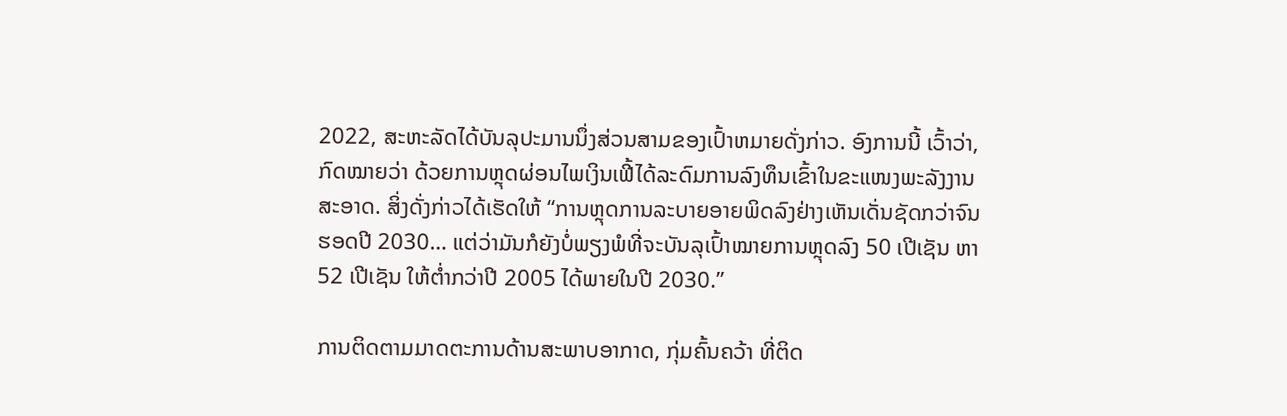2022, ສະຫະລັດໄດ້ບັນລຸປະມານນຶ່ງສ່ວນສາມຂອງເປົ້າຫມາຍດັ່ງກ່າວ. ອົງການນີ້ ເວົ້າວ່າ, ກົດໝາຍວ່າ ດ້ວຍການຫຼຸດຜ່ອນໄພເງິນເຟີ້ໄດ້ລະດົມການລົງທຶນເຂົ້າໃນຂະແໜງພະລັງງານສະອາດ. ສິ່ງດັ່ງກ່າວໄດ້ເຮັດໃຫ້ “ການຫຼຸດການລະບາຍອາຍພິດລົງຢ່າງເຫັນເດັ່ນຊັດກວ່າຈົນຮອດປີ 2030… ແຕ່ວ່າມັນກໍຍັງບໍ່ພຽງພໍທີ່ຈະບັນລຸເປົ້າໝາຍການຫຼຸດລົງ 50 ເປີເຊັນ ຫາ 52 ເປີເຊັນ ໃຫ້ຕ່ຳກວ່າປີ 2005 ໄດ້ພາຍໃນປີ 2030.”

ການຕິດຕາມມາດຕະການດ້ານສະພາບອາກາດ, ກຸ່ມຄົ້ນຄວ້າ ທີ່ຕິດ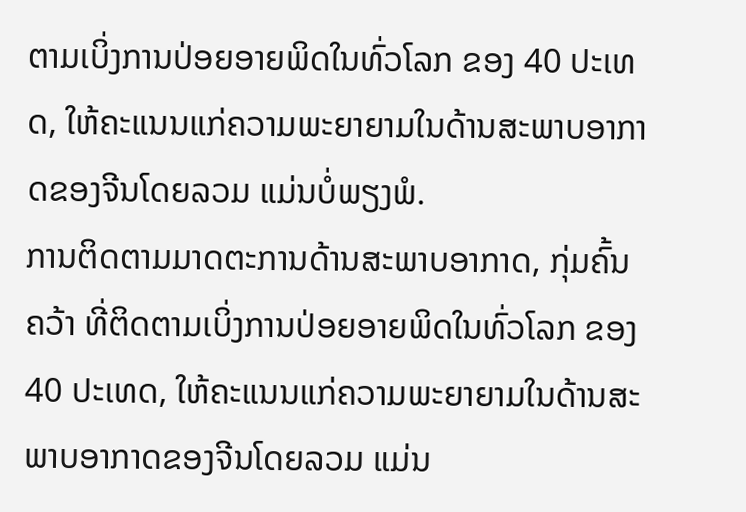ຕາມເບິ່ງການປ່ອຍອາຍພິດໃນທົ່ວໂລກ ຂອງ 40 ປະເທດ, ໃຫ້ຄະແນນແກ່ຄວາມພະຍາຍາມໃນດ້ານສະພາບອາກາດຂອງຈີນໂດຍລວມ ແມ່ນບໍ່ພຽງພໍ.
ການຕິດຕາມມາດຕະການດ້ານສະພາບອາກາດ, ກຸ່ມຄົ້ນຄວ້າ ທີ່ຕິດຕາມເບິ່ງການປ່ອຍອາຍພິດໃນທົ່ວໂລກ ຂອງ 40 ປະເທດ, ໃຫ້ຄະແນນແກ່ຄວາມພະຍາຍາມໃນດ້ານສະພາບອາກາດຂອງຈີນໂດຍລວມ ແມ່ນ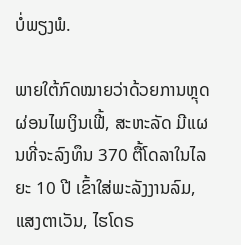ບໍ່ພຽງພໍ.

ພາຍໃຕ້ກົດໝາຍວ່າດ້ວຍການຫຼຸດຜ່ອນໄພເງິນເຟີ້, ສະຫະລັດ ມີແຜນທີ່ຈະລົງທຶນ 370 ຕື້ໂດລາໃນໄລຍະ 10 ປີ ເຂົ້າໃສ່ພະລັງງານລົມ, ແສງຕາເວັນ, ໄຮໂດຣ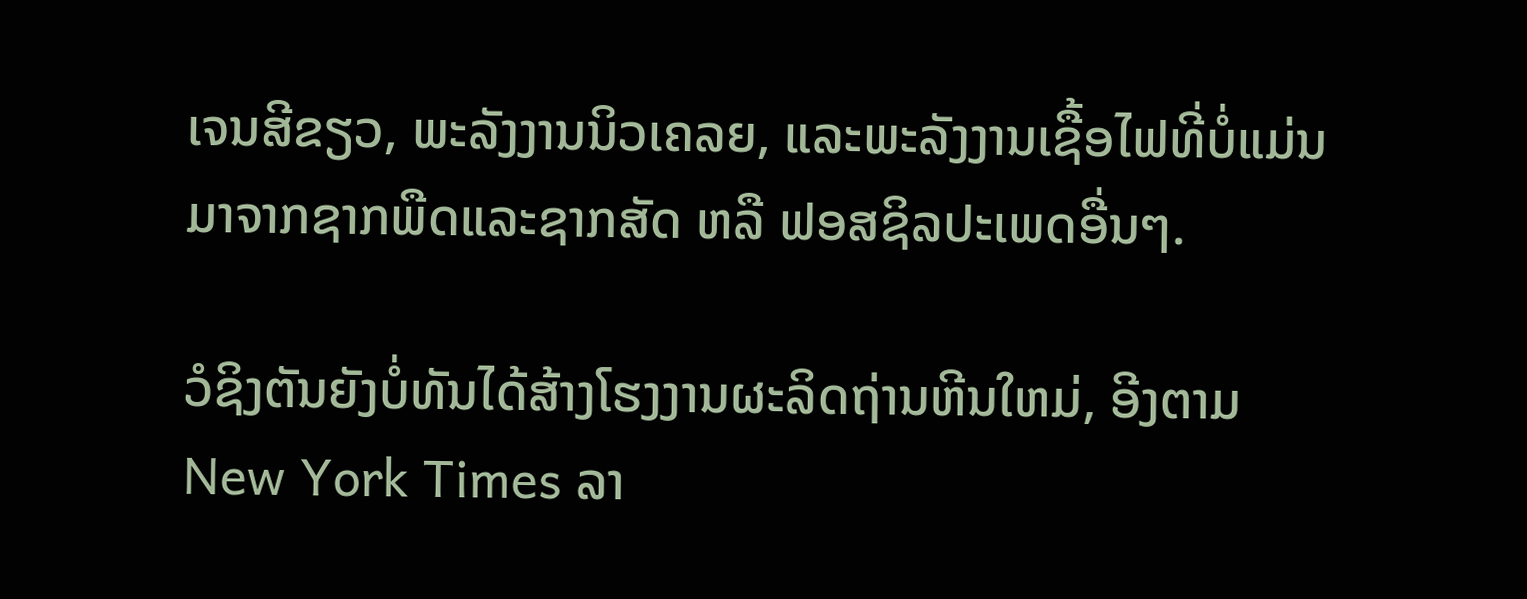ເຈນສີຂຽວ, ພະລັງງານນິວເຄລຍ, ແລະພະລັງງານເຊື້ອໄຟທີ່ບໍ່ແມ່ນມາຈາກຊາກພືດແລະຊາກສັດ ຫລື ຟອສຊິລປະເພດອື່ນໆ.

ວໍຊິງຕັນຍັງບໍ່ທັນໄດ້ສ້າງໂຮງງານຜະລິດຖ່ານຫີນໃຫມ່, ອີງຕາມ New York Times ລາ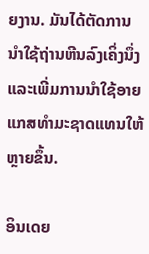ຍງານ. ມັນໄດ້ຕັດການນໍາໃຊ້ຖ່ານຫີນລົງເຄິ່ງນຶ່ງ ແລະເພີ່ມການນໍາໃຊ້ອາຍແກສທໍາມະຊາດແທນໃຫ້ຫຼາຍຂຶ້ນ.

ອິນເດຍ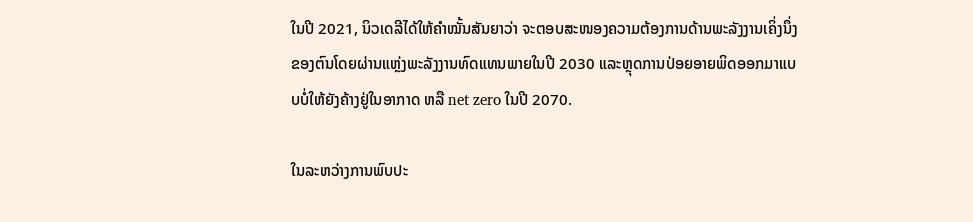ໃນປີ 2021, ນິວເດລີໄດ້ໃຫ້ຄຳໝັ້ນສັນຍາວ່າ ຈະຕອບສະໜອງຄວາມຕ້ອງການດ້ານພະລັງງານເຄິ່ງນຶ່ງຂອງຕົນໂດຍຜ່ານແຫຼ່ງພະລັງງານທົດແທນພາຍໃນປີ 2030 ແລະຫຼຸດການປ່ອຍອາຍພິດອອກມາແບບບໍ່ໃຫ້ຍັງຄ້າງຢູ່ໃນອາກາດ ຫລື net zero ໃນປີ 2070.

ໃນລະຫວ່າງການພົບປະ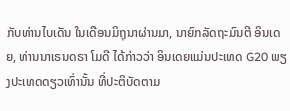ກັບທ່ານໄບເດັນ ໃນເດືອນມິຖຸນາຜ່ານມາ, ນາຍົກລັດຖະມົນຕີ ອິນເດຍ, ທ່ານນາເຣນດຣາ ໂມດີ ໄດ້ກ່າວວ່າ ອິນເດຍແມ່ນປະເທດ G20 ພຽງປະເທດດຽວເທົ່ານັ້ນ ທີ່ປະຕິບັດຕາມ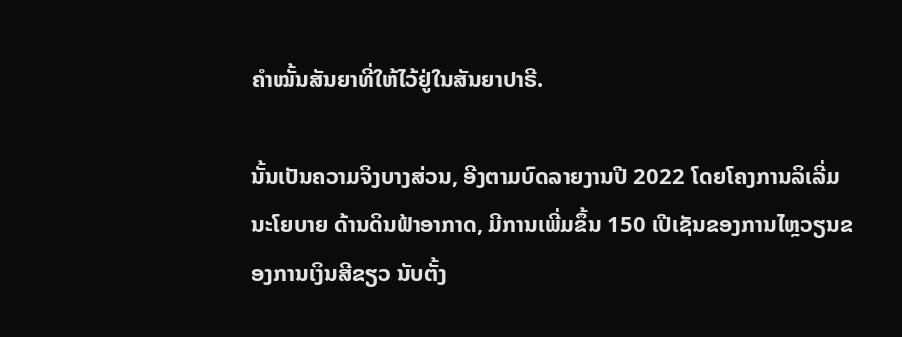ຄຳໝັ້ນສັນຍາທີ່ໃຫ້ໄວ້ຢູ່ໃນສັນຍາປາຣີ.

ນັ້ນເປັນຄວາມຈິງບາງສ່ວນ, ອີງຕາມບົດລາຍງານປີ 2022 ໂດຍໂຄງການລິເລີ່ມນະໂຍບາຍ ດ້ານດິນຟ້າອາກາດ, ມີການເພີ່ມຂຶ້ນ 150 ເປີເຊັນຂອງການໄຫຼວຽນຂອງການເງິນສີຂຽວ ນັບຕັ້ງ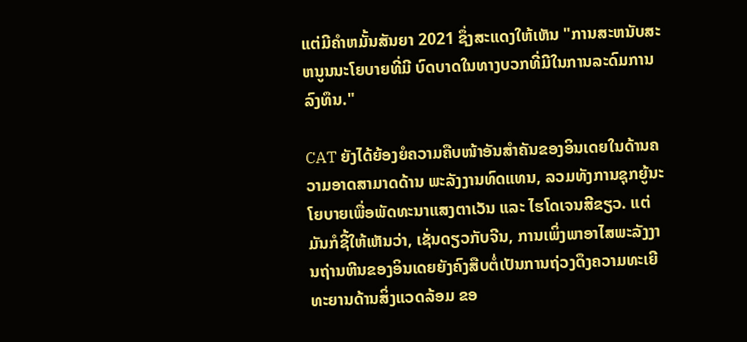ແຕ່ມີຄໍາຫມັ້ນສັນຍາ 2021 ຊຶ່ງສະແດງໃຫ້ເຫັນ "ການສະຫນັບສະຫນູນນະໂຍບາຍທີ່ມີ ບົດບາດໃນທາງບວກທີ່ມີໃນການລະດົມການລົງທຶນ."

CAT ຍັງໄດ້ຍ້ອງຍໍຄວາມຄືບໜ້າອັນສຳຄັນຂອງອິນເດຍໃນດ້ານຄວາມອາດສາມາດດ້ານ ພະລັງງານທົດແທນ, ລວມທັງການຊຸກຍູ້ນະໂຍບາຍເພື່ອພັດທະນາແສງຕາເວັນ ແລະ ໄຮໂດເຈນສີຂຽວ. ແຕ່ມັນກໍຊີ້ໃຫ້ເຫັນວ່າ, ເຊັ່ນດຽວກັບຈີນ, ການເພິ່ງພາອາໄສພະລັງງານຖ່ານຫີນຂອງອິນເດຍຍັງຄົງສືບຕໍ່ເປັນການຖ່ວງດຶງຄວາມທະເຍີທະຍານດ້ານສິ່ງແວດລ້ອມ ຂອ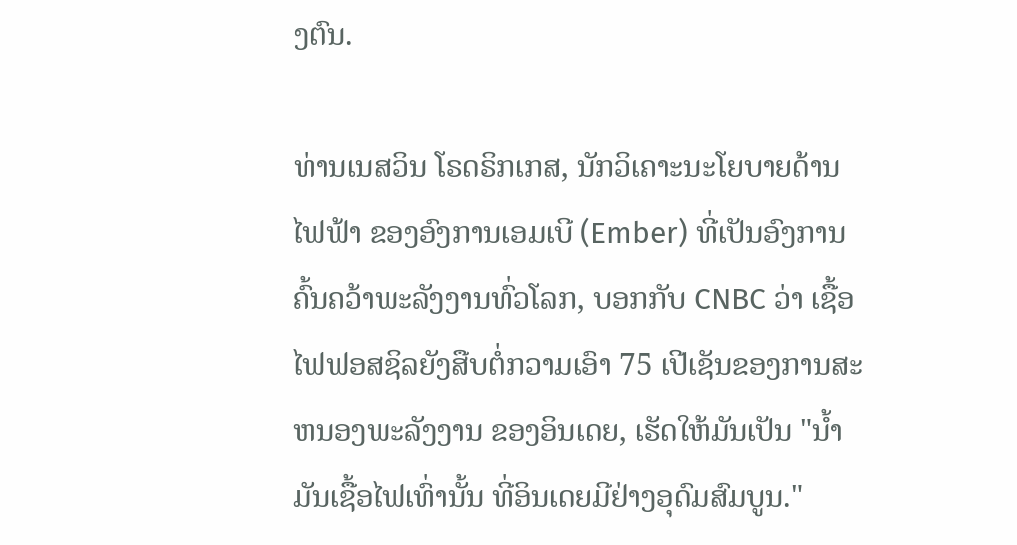ງຕົນ.

ທ່ານເນສວິນ ໂຣດຣິກເກສ, ນັກວິເຄາະນະໂຍບາຍດ້ານໄຟຟ້າ ຂອງອົງການເອມເບີ (Ember) ທີ່ເປັນອົງການຄົ້ນຄວ້າພະລັງງານທົ່ວໂລກ, ບອກກັບ CNBC ວ່າ ເຊື້ອໄຟຟອສຊິລຍັງສືບຕໍ່ກວາມເອົາ 75 ເປີເຊັນຂອງການສະຫນອງພະລັງງານ ຂອງອິນເດຍ, ເຮັດໃຫ້ມັນເປັນ "ນໍ້າມັນເຊື້ອໄຟເທົ່ານັ້ນ ທີ່ອິນເດຍມີຢ່າງອຸດົມສົມບູນ."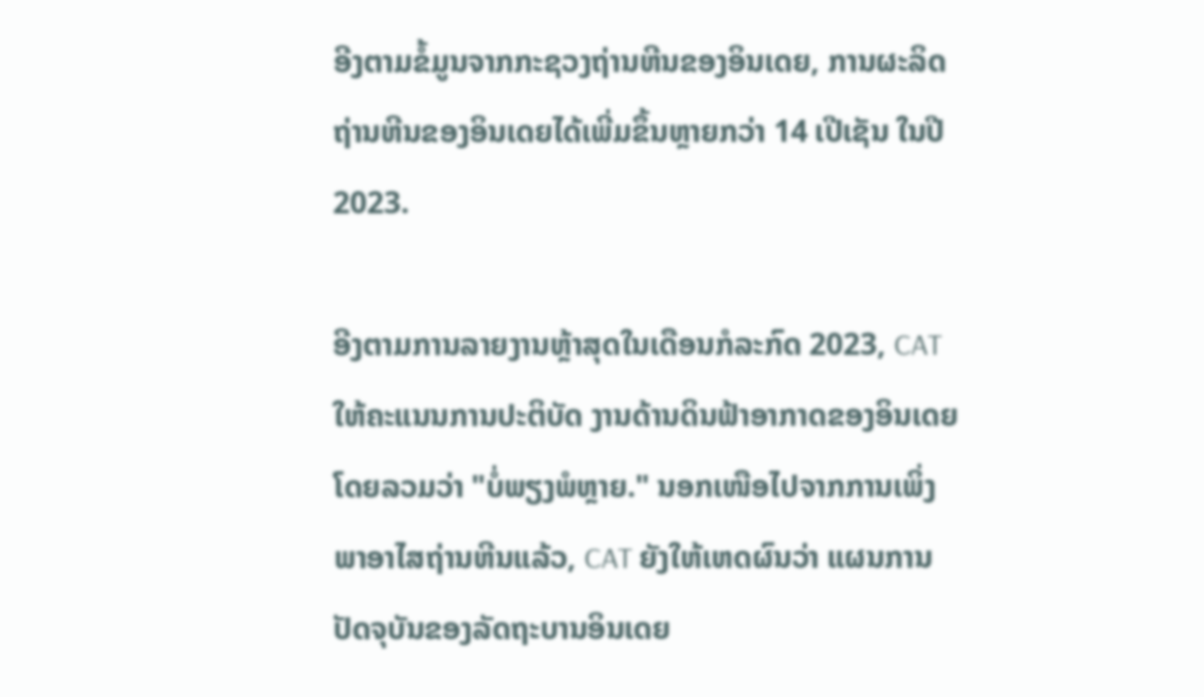ອີງຕາມຂໍ້ມູນຈາກກະຊວງຖ່ານຫີນຂອງອິນເດຍ, ການຜະລິດຖ່ານຫີນຂອງອິນເດຍໄດ້ເພີ່ມຂຶ້ນຫຼາຍກວ່າ 14 ເປີເຊັນ ໃນປີ 2023.

ອີງຕາມການລາຍງານຫຼ້າສຸດໃນເດືອນກໍລະກົດ 2023, CAT ໃຫ້ຄະແນນການປະຕິບັດ ງານດ້ານດິນຟ້າອາກາດຂອງອິນເດຍໂດຍລວມວ່າ "ບໍ່ພຽງພໍຫຼາຍ." ນອກເໜືອໄປຈາກການເພິ່ງພາອາໄສຖ່ານຫີນແລ້ວ, CAT ຍັງໃຫ້ເຫດຜົນວ່າ ແຜນການປັດຈຸບັນຂອງລັດຖະບານອິນເດຍ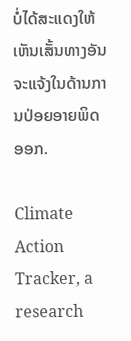ບໍ່ໄດ້ສະແດງໃຫ້ເຫັນເສັ້ນທາງອັນຈະແຈ້ງໃນດ້ານການປ່ອຍອາຍພິດອອກ.

Climate Action Tracker, a research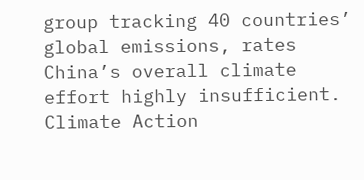group tracking 40 countries’ global emissions, rates China’s overall climate effort highly insufficient.
Climate Action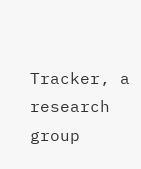Tracker, a research group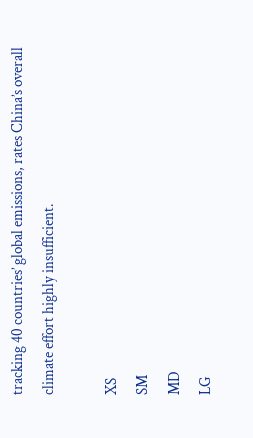tracking 40 countries’ global emissions, rates China’s overall climate effort highly insufficient.

XS
SM
MD
LG